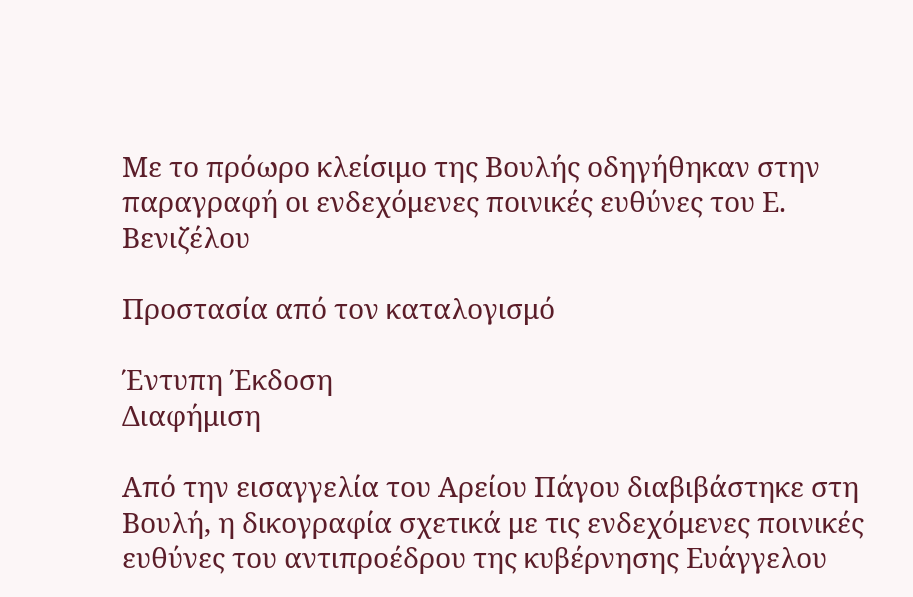Με το πρόωρο κλείσιμο της Βουλής οδηγήθηκαν στην παραγραφή οι ενδεχόμενες ποινικές ευθύνες του Ε. Βενιζέλου

Προστασία από τον καταλογισμό

Έντυπη Έκδοση
Διαφήμιση

Από την εισαγγελία του Αρείου Πάγου διαβιβάστηκε στη Βουλή, η δικογραφία σχετικά με τις ενδεχόμενες ποινικές ευθύνες του αντιπροέδρου της κυβέρνησης Ευάγγελου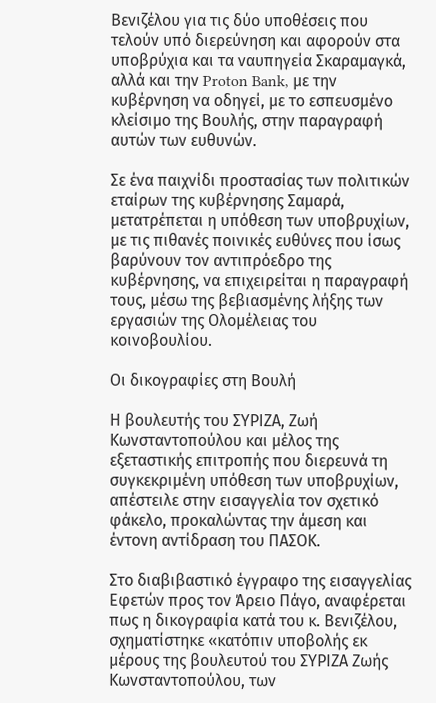Βενιζέλου για τις δύο υποθέσεις που τελούν υπό διερεύνηση και αφορούν στα υποβρύχια και τα ναυπηγεία Σκαραμαγκά, αλλά και την Proton Bank, με την κυβέρνηση να οδηγεί, με το εσπευσμένο κλείσιμο της Βουλής, στην παραγραφή αυτών των ευθυνών.

Σε ένα παιχνίδι προστασίας των πολιτικών εταίρων της κυβέρνησης Σαμαρά, μετατρέπεται η υπόθεση των υποβρυχίων, με τις πιθανές ποινικές ευθύνες που ίσως βαρύνουν τον αντιπρόεδρο της κυβέρνησης, να επιχειρείται η παραγραφή τους, μέσω της βεβιασμένης λήξης των εργασιών της Ολομέλειας του κοινοβουλίου.

Οι δικογραφίες στη Βουλή

Η βουλευτής του ΣΥΡΙΖΑ, Ζωή Κωνσταντοπούλου και μέλος της εξεταστικής επιτροπής που διερευνά τη συγκεκριμένη υπόθεση των υποβρυχίων, απέστειλε στην εισαγγελία τον σχετικό φάκελο, προκαλώντας την άμεση και έντονη αντίδραση του ΠΑΣΟΚ.

Στο διαβιβαστικό έγγραφο της εισαγγελίας Εφετών προς τον Άρειο Πάγο, αναφέρεται πως η δικογραφία κατά του κ. Βενιζέλου, σχηματίστηκε «κατόπιν υποβολής εκ μέρους της βουλευτού του ΣΥΡΙΖΑ Ζωής Κωνσταντοπούλου, των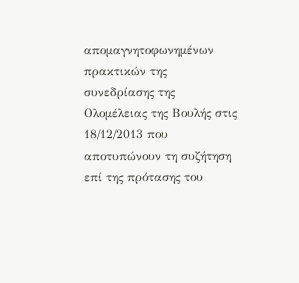απομαγνητοφωνημένων πρακτικών της συνεδρίασης της Ολομέλειας της Βουλής στις 18/12/2013 που αποτυπώνουν τη συζήτηση επί της πρότασης του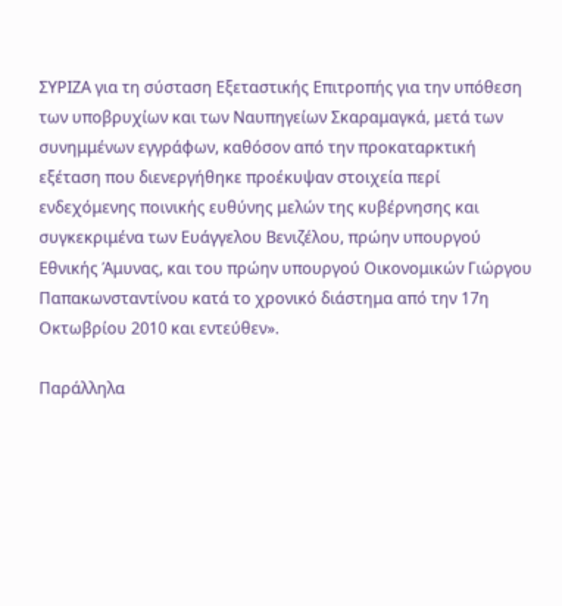ΣΥΡΙΖΑ για τη σύσταση Εξεταστικής Επιτροπής για την υπόθεση των υποβρυχίων και των Ναυπηγείων Σκαραμαγκά, μετά των συνημμένων εγγράφων, καθόσον από την προκαταρκτική εξέταση που διενεργήθηκε προέκυψαν στοιχεία περί ενδεχόμενης ποινικής ευθύνης μελών της κυβέρνησης και συγκεκριμένα των Ευάγγελου Βενιζέλου, πρώην υπουργού Εθνικής Άμυνας, και του πρώην υπουργού Οικονομικών Γιώργου Παπακωνσταντίνου κατά το χρονικό διάστημα από την 17η Οκτωβρίου 2010 και εντεύθεν».

Παράλληλα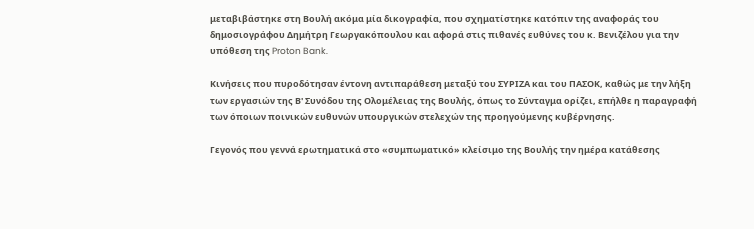μεταβιβάστηκε στη Βουλή ακόμα μία δικογραφία, που σχηματίστηκε κατόπιν της αναφοράς του δημοσιογράφου Δημήτρη Γεωργακόπουλου και αφορά στις πιθανές ευθύνες του κ. Βενιζέλου για την υπόθεση της Proton Bank.

Κινήσεις που πυροδότησαν έντονη αντιπαράθεση μεταξύ του ΣΥΡΙΖΑ και του ΠΑΣΟΚ, καθώς με την λήξη των εργασιών της Β' Συνόδου της Ολομέλειας της Βουλής, όπως το Σύνταγμα ορίζει, επήλθε η παραγραφή των όποιων ποινικών ευθυνών υπουργικών στελεχών της προηγούμενης κυβέρνησης.

Γεγονός που γεννά ερωτηματικά στο «συμπωματικό» κλείσιμο της Βουλής την ημέρα κατάθεσης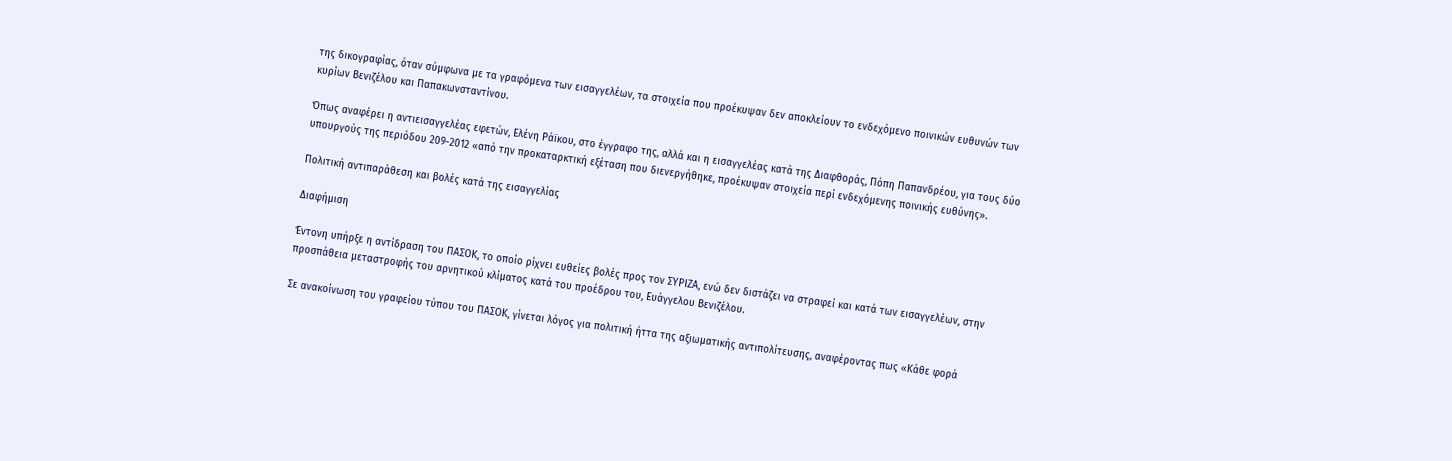της δικογραφίας, όταν σύμφωνα με τα γραφόμενα των εισαγγελέων, τα στοιχεία που προέκυψαν δεν αποκλείουν το ενδεχόμενο ποινικών ευθυνών των κυρίων Βενιζέλου και Παπακωνσταντίνου.

Όπως αναφέρει η αντιεισαγγελέας εφετών, Ελένη Ράϊκου, στο έγγραφο της, αλλά και η εισαγγελέας κατά της Διαφθοράς, Πόπη Παπανδρέου, για τους δύο υπουργούς της περιόδου 209-2012 «από την προκαταρκτική εξέταση που διενεργήθηκε, προέκυψαν στοιχεία περί ενδεχόμενης ποινικής ευθύνης».

Πολιτική αντιπαράθεση και βολές κατά της εισαγγελίας

Διαφήμιση

Έντονη υπήρξε η αντίδραση του ΠΑΣΟΚ, το οποίο ρίχνει ευθείες βολές προς τον ΣΥΡΙΖΑ, ενώ δεν διστάζει να στραφεί και κατά των εισαγγελέων, στην προσπάθεια μεταστροφής του αρνητικού κλίματος κατά του προέδρου του, Ευάγγελου Βενιζέλου.

Σε ανακοίνωση του γραφείου τύπου του ΠΑΣΟΚ, γίνεται λόγος για πολιτική ήττα της αξιωματικής αντιπολίτευσης, αναφέροντας πως «Κάθε φορά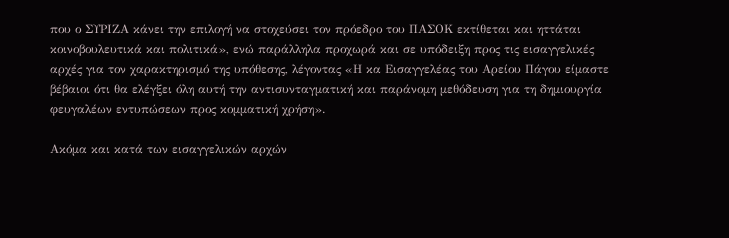που ο ΣΥΡΙΖΑ κάνει την επιλογή να στοχεύσει τον πρόεδρο του ΠΑΣΟΚ εκτίθεται και ηττάται κοινοβουλευτικά και πολιτικά», ενώ παράλληλα προχωρά και σε υπόδειξη προς τις εισαγγελικές αρχές για τον χαρακτηρισμό της υπόθεσης, λέγοντας «Η κα Εισαγγελέας του Αρείου Πάγου είμαστε βέβαιοι ότι θα ελέγξει όλη αυτή την αντισυνταγματική και παράνομη μεθόδευση για τη δημιουργία φευγαλέων εντυπώσεων προς κομματική χρήση».

Ακόμα και κατά των εισαγγελικών αρχών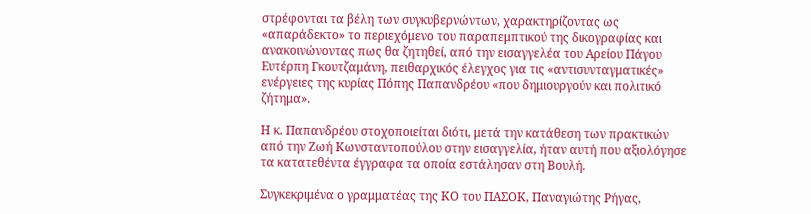στρέφονται τα βέλη των συγκυβερνώντων, χαρακτηρίζοντας ως «απαράδεκτο» το περιεχόμενο του παραπεμπτικού της δικογραφίας και ανακοινώνοντας πως θα ζητηθεί, από την εισαγγελέα του Αρείου Πάγου Ευτέρπη Γκουτζαμάνη, πειθαρχικός έλεγχος για τις «αντισυνταγματικές» ενέργειες της κυρίας Πόπης Παπανδρέου «που δημιουργούν και πολιτικό ζήτημα».

Η κ. Παπανδρέου στοχοποιείται διότι, μετά την κατάθεση των πρακτικών από την Ζωή Κωνσταντοπούλου στην εισαγγελία, ήταν αυτή που αξιολόγησε τα κατατεθέντα έγγραφα τα οποία εστάλησαν στη Βουλή.

Συγκεκριμένα ο γραμματέας της ΚΟ του ΠΑΣΟΚ, Παναγιώτης Ρήγας,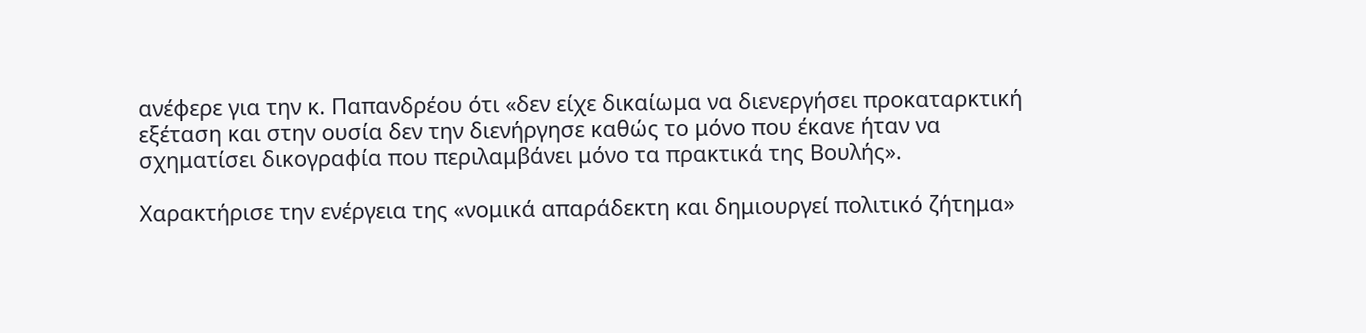ανέφερε για την κ. Παπανδρέου ότι «δεν είχε δικαίωμα να διενεργήσει προκαταρκτική εξέταση και στην ουσία δεν την διενήργησε καθώς το μόνο που έκανε ήταν να σχηματίσει δικογραφία που περιλαμβάνει μόνο τα πρακτικά της Βουλής».

Χαρακτήρισε την ενέργεια της «νομικά απαράδεκτη και δημιουργεί πολιτικό ζήτημα»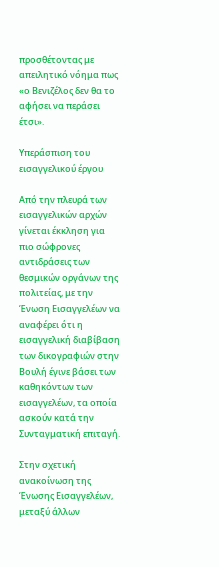προσθέτοντας με απειλητικό νόημα πως «ο Βενιζέλος δεν θα το αφήσει να περάσει έτσι».

Υπεράσπιση του εισαγγελικού έργου

Από την πλευρά των εισαγγελικών αρχών γίνεται έκκληση για πιο σώφρονες αντιδράσεις των θεσμικών οργάνων της πολιτείας, με την Ένωση Εισαγγελέων να αναφέρει ότι η εισαγγελική διαβίβαση των δικογραφιών στην Βουλή έγινε βάσει των καθηκόντων των εισαγγελέων, τα οποία ασκούν κατά την Συνταγματική επιταγή.

Στην σχετική ανακοίνωση της Ένωσης Εισαγγελέων, μεταξύ άλλων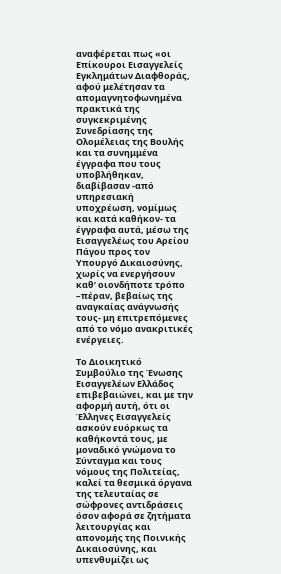αναφέρεται πως «οι Επίκουροι Εισαγγελείς Εγκλημάτων Διαφθοράς, αφού μελέτησαν τα απομαγνητοφωνημένα πρακτικά της συγκεκριμένης Συνεδρίασης της Ολομέλειας της Βουλής και τα συνημμένα έγγραφα που τους υποβλήθηκαν, διαβίβασαν -από υπηρεσιακή υποχρέωση, νομίμως και κατά καθήκον- τα έγγραφα αυτά, μέσω της Εισαγγελέως του Αρείου Πάγου προς τον Υπουργό Δικαιοσύνης, χωρίς να ενεργήσουν καθ’ οιονδήποτε τρόπο –πέραν, βεβαίως της αναγκαίας ανάγνωσής τους- μη επιτρεπόμενες από το νόμο ανακριτικές ενέργειες.

Το Διοικητικό Συμβούλιο της Ένωσης Εισαγγελέων Ελλάδος επιβεβαιώνει, και με την αφορμή αυτή, ότι οι Έλληνες Εισαγγελείς ασκούν ευόρκως τα καθήκοντά τους, με μοναδικό γνώμονα το Σύνταγμα και τους νόμους της Πολιτείας, καλεί τα θεσμικά όργανα της τελευταίας σε σώφρονες αντιδράσεις όσον αφορά σε ζητήματα λειτουργίας και απονομής της Ποινικής Δικαιοσύνης, και υπενθυμίζει ως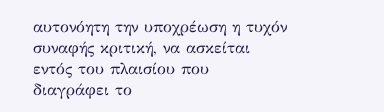αυτονόητη την υποχρέωση η τυχόν συναφής κριτική, να ασκείται εντός του πλαισίου που διαγράφει το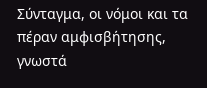Σύνταγμα, οι νόμοι και τα πέραν αμφισβήτησης, γνωστά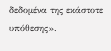δεδομένα της εκάστοτε υπόθεσης».